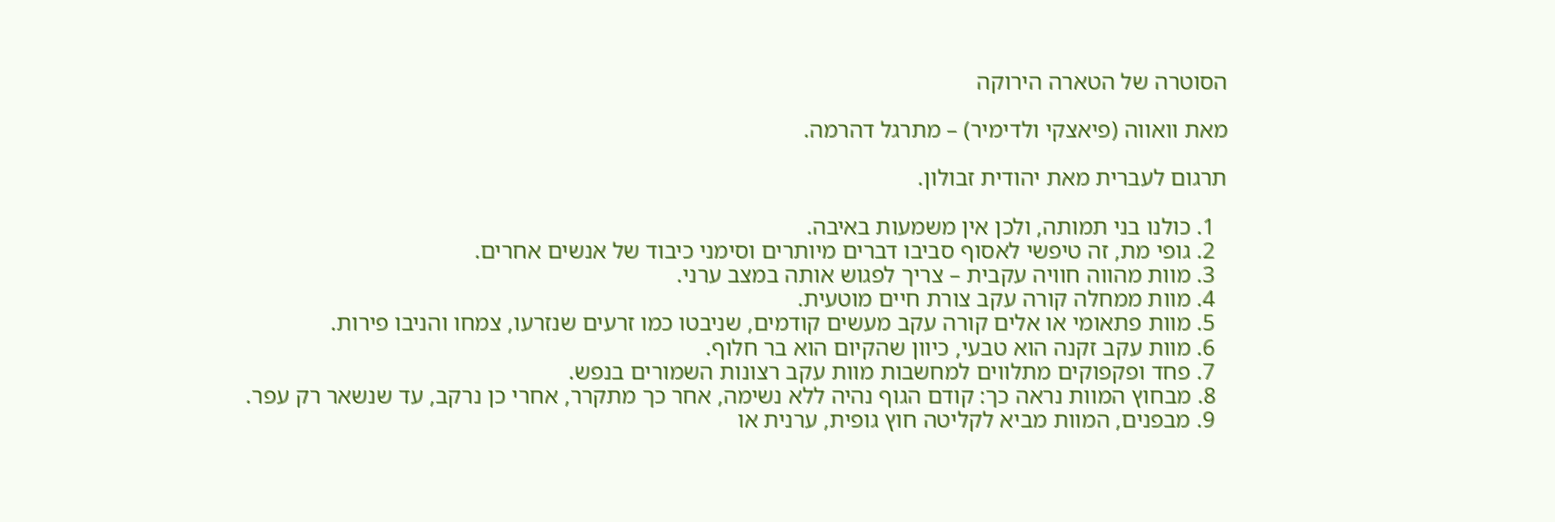הסוטרה של הטארה הירוקה

מאת וואווה (פיאצקי ולדימיר) – מתרגל דהרמה.

תרגום לעברית מאת יהודית זבולון.

  1. כולנו בני תמותה, ולכן אין משמעות באיבה.
  2. גופי מת, זה טיפשי לאסוף סביבו דברים מיותרים וסימני כיבוד של אנשים אחרים.
  3. מוות מהווה חוויה עקבית – צריך לפגוש אותה במצב ערני.
  4. מוות ממחלה קורה עקב צורת חיים מוטעית.
  5. מוות פתאומי או אלים קורה עקב מעשים קודמים, שניבטו כמו זרעים שנזרעו, צמחו והניבו פירות.
  6. מוות עקב זקנה הוא טבעי, כיוון שהקיום הוא בר חלוף.
  7. פחד ופקפוקים מתלווים למחשבות מוות עקב רצונות השמורים בנפש.
  8. מבחוץ המוות נראה כך: קודם הגוף נהיה ללא נשימה, אחר כך מתקרר, אחרי כן נרקב, עד שנשאר רק עפר.
  9. מבפנים, המוות מביא לקליטה חוץ גופית, ערנית או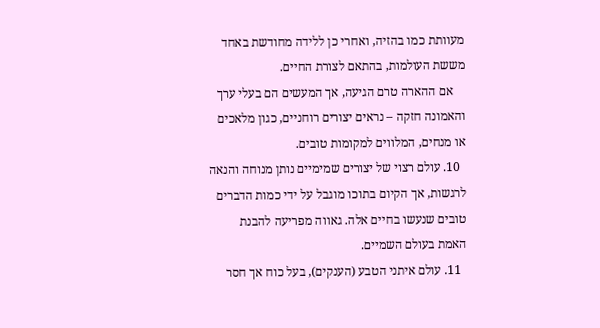מעוותת כמו בהזיה, ואחרי כן ללידה מחודשת באחד מששת העולמות, בהתאם לצורת החיים.
    אם ההארה טרם הגיעה, אך המעשים הם בעלי ערך והאמונה חזקה – נראים יצורים רוחניים, כגון מלאכים או מנחים, המלווים למקומות טובים.
  10. עולם רצוי של יצורים שמימיים נותן מנוחה והנאה לרגשות, אך הקיום בתוכו מוגבל על ידי כמות הדברים טובים שנעשו בחיים אלה. גאווה מפריעה להבנת האמת בעולם השמיים.
  11. עולם איתני הטבע (הענקים), בעל כוח אך חסר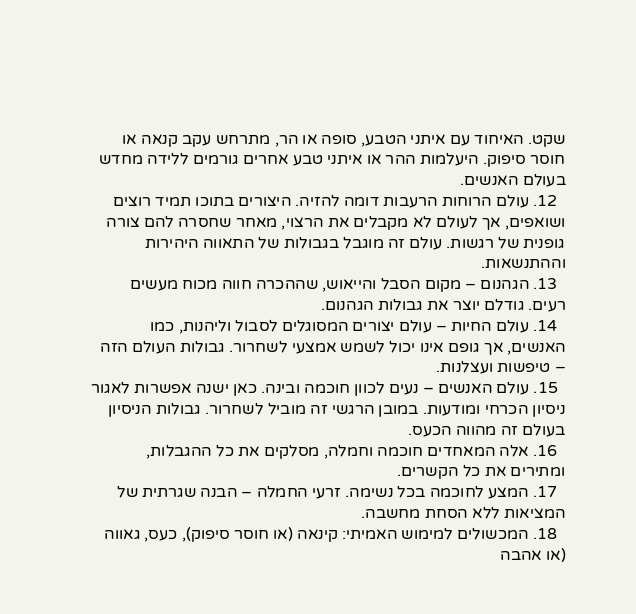שקט. האיחוד עם איתני הטבע, סופה או הר, מתרחש עקב קנאה או חוסר סיפוק. היעלמות ההר או איתני טבע אחרים גורמים ללידה מחדש בעולם האנשים.
  12. עולם הרוחות הרעבות דומה להזיה. היצורים בתוכו תמיד רוצים ושואפים, אך לעולם לא מקבלים את הרצוי, מאחר שחסרה להם צורה גופנית של רגשות. עולם זה מוגבל בגבולות של התאווה היהירות וההתנשאות.
  13. הגהנום – מקום הסבל והייאוש, שההכרה חווה מכוח מעשים רעים. גודלם יוצר את גבולות הגהנום.
  14. עולם החיות – עולם יצורים המסוגלים לסבול וליהנות, כמו האנשים, אך גופם אינו יכול לשמש אמצעי לשחרור. גבולות העולם הזה – טיפשות ועצלנות.
  15. עולם האנשים – נעים לכוון חוכמה ובינה. כאן ישנה אפשרות לאגור ניסיון הכרחי ומודעות. במובן הרגשי זה מוביל לשחרור. גבולות הניסיון בעולם זה מהווה הכעס.
  16. אלה המאחדים חוכמה וחמלה, מסלקים את כל ההגבלות, ומתירים את כל הקשרים.
  17. המצע לחוכמה בכל נשימה. זרעי החמלה – הבנה שגרתית של המציאות ללא הסחת מחשבה.
  18. המכשולים למימוש האמיתי: קינאה (או חוסר סיפוק), כעס, גאווה (או אהבה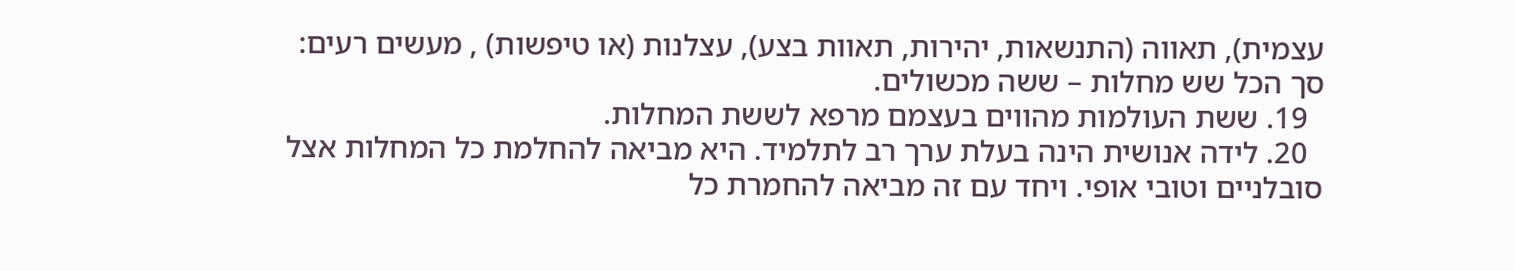עצמית), תאווה (התנשאות, יהירות, תאוות בצע), עצלנות (או טיפשות) , מעשים רעים: סך הכל שש מחלות – ששה מכשולים.
  19. ששת העולמות מהווים בעצמם מרפא לששת המחלות.
  20. לידה אנושית הינה בעלת ערך רב לתלמיד. היא מביאה להחלמת כל המחלות אצל סובלניים וטובי אופי. ויחד עם זה מביאה להחמרת כל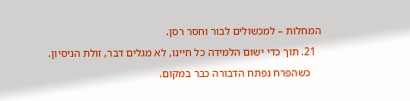המחלות – למכשולים לבור וחסר רסן.
  21. תוך כדי ישום הלמידה כל חיינו, לא מגלים דבר, זולת הניסיון.
    כשהפרח נפתח הדבורה כבר במקום.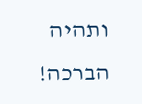ותהיה הברכה!